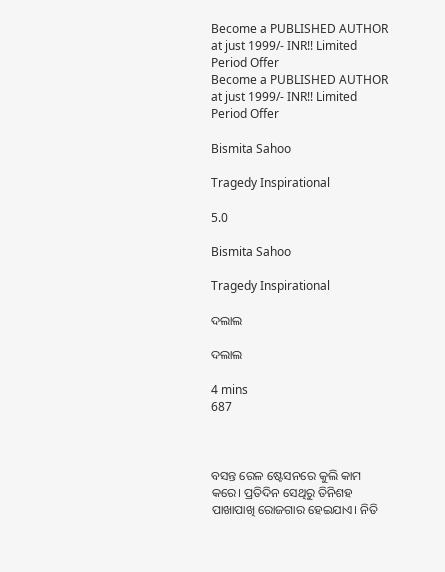Become a PUBLISHED AUTHOR at just 1999/- INR!! Limited Period Offer
Become a PUBLISHED AUTHOR at just 1999/- INR!! Limited Period Offer

Bismita Sahoo

Tragedy Inspirational

5.0

Bismita Sahoo

Tragedy Inspirational

ଦଲାଲ

ଦଲାଲ

4 mins
687



ବସନ୍ତ ରେଳ ଷ୍ଟେସନରେ କୁଲି କାମ କରେ। ପ୍ରତିଦିନ ସେଥିରୁ ତିନିଶହ ପାଖାପାଖି ରୋଜଗାର ହେଇଯାଏ। ନିତି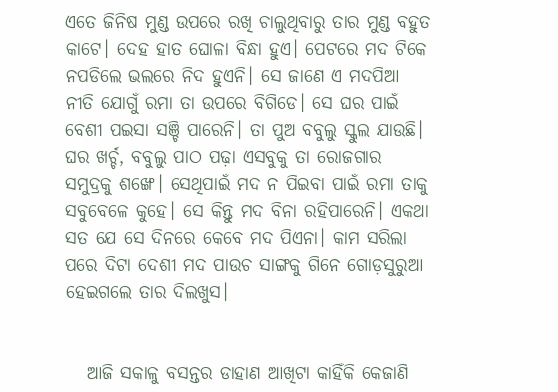ଏତେ ଜିନିଷ ମୁଣ୍ଡ ଉପରେ ରଖି ଚାଲୁଥିବାରୁ ତାର ମୁଣ୍ଡ ବହୁତ କାଟେ। ଦେହ ହାତ ଘୋଳା ବିନ୍ଧା ହୁଏ। ପେଟରେ ମଦ ଟିକେ ନପଡିଲେ ଭଲରେ ନିଦ ହୁଏନି। ସେ ଜାଣେ ଏ ମଦପିଆ ନୀତି ଯୋଗୁଁ ରମା ତା ଉପରେ ବିଗିଡେ। ସେ ଘର ପାଇଁ ବେଶୀ ପଇସା ସଞ୍ଚି ପାରେନି। ତା ପୁଅ ବବୁଲୁ ସ୍କୁଲ ଯାଉଛି। ଘର ଖର୍ଚ୍ଚ, ବବୁଲୁ ପାଠ ପଢ଼ା ଏସବୁକୁ ତା ରୋଜଗାର ସମୁଦ୍ରକୁ ଶଙ୍ଖେ। ସେଥିପାଇଁ ମଦ ନ ପିଇବା ପାଇଁ ରମା ତାକୁ ସବୁବେଳେ କୁହେ। ସେ କିନ୍ତୁ ମଦ ବିନା ରହିପାରେନି। ଏକଥା ସତ ଯେ ସେ ଦିନରେ କେବେ ମଦ ପିଏନା। କାମ ସରିଲା ପରେ ଦିଟା ଦେଶୀ ମଦ ପାଉଚ ସାଙ୍ଗକୁ ଗିନେ ଗୋଡ଼ସୁରୁଆ ହେଇଗଲେ ତାର ଦିଲଖୁସ।


   ଆଜି ସକାଳୁ ବସନ୍ତର ଡାହାଣ ଆଖିଟା କାହିଁକି କେଜାଣି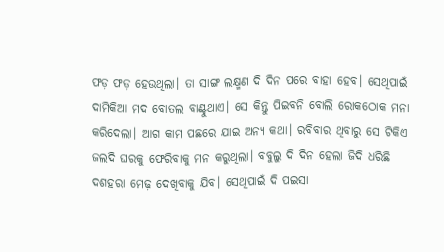ଫଡ଼ ଫଡ଼ ହେଉଥିଲା। ତା ସାଙ୍ଗ ଲକ୍ଷ୍ମଣ ଦି ଦିନ ପରେ ବାହା ହେବ। ସେଥିପାଇଁ ଦାମିକିଆ ମଦ ବୋତଲ ବାଣ୍ଟୁଥାଏ। ସେ କିନ୍ତୁ ପିଇବନି ବୋଲି ରୋକଠୋକ ମନା କରିଦେଲା। ଆଗ କାମ ପଛରେ ଯାଇ ଅନ୍ୟ କଥା। ରବିବାର ଥିବାରୁ ସେ ଟିକିଏ ଜଲଦି ଘରକୁ ଫେରିବାକୁ ମନ କରୁଥିଲା। ବବୁଲୁ ଦି ଦିନ ହେଲା ଜିଦି ଧରିଛି ଦଶହରା ମେଢ଼ ଦେଖିବାକୁ ଯିବ। ସେଥିପାଇଁ ଦି ପଇସା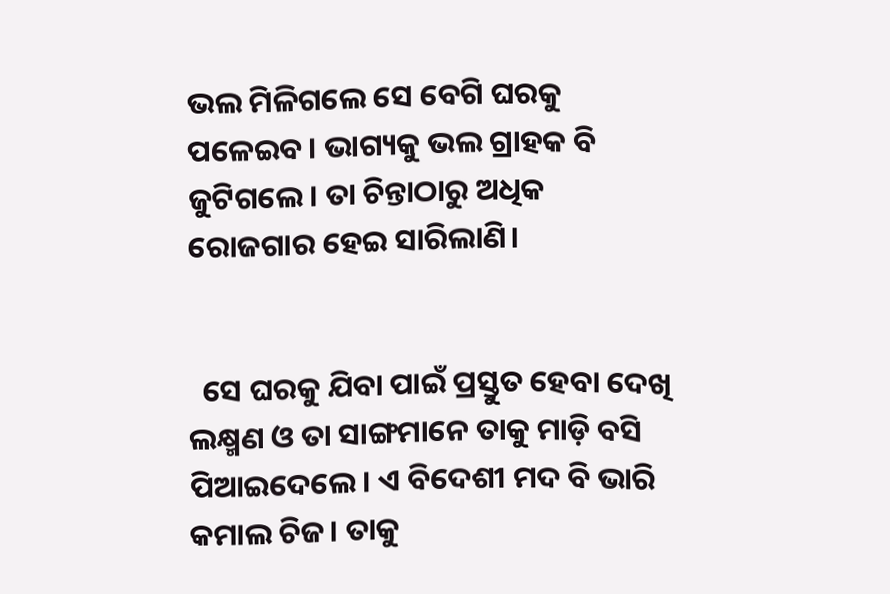ଭଲ ମିଳିଗଲେ ସେ ବେଗି ଘରକୁ ପଳେଇବ। ଭାଗ୍ୟକୁ ଭଲ ଗ୍ରାହକ ବି ଜୁଟିଗଲେ। ତା ଚିନ୍ତାଠାରୁ ଅଧିକ ରୋଜଗାର ହେଇ ସାରିଲାଣି।


  ସେ ଘରକୁ ଯିବା ପାଇଁ ପ୍ରସ୍ତୁତ ହେବା ଦେଖି ଲକ୍ଷ୍ମଣ ଓ ତା ସାଙ୍ଗମାନେ ତାକୁ ମାଡ଼ି ବସି ପିଆଇଦେଲେ। ଏ ବିଦେଶୀ ମଦ ବି ଭାରି କମାଲ ଚିଜ। ତାକୁ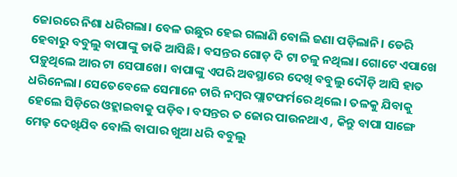ଜୋରରେ ନିଶା ଧରିଗଲା। ବେଳ ଉଛୁର ହେଇ ଗଲାଣି ବୋଲି ଜଣା ପଡ଼ିଲାନି। ଡେରି ହେବାରୁ ବବୁଲୁ ବାପାଙ୍କୁ ଡାକି ଆସିଛି। ବସନ୍ତର ଗୋଡ଼ ଦି ଟା ଚଳୁ ନଥିଲା। ଗୋଟେ ଏପାଖେ ପଡ଼ୁଥିଲେ ଆର ଟା ସେପାଖେ। ବାପାଙ୍କୁ ଏପରି ଅବସ୍ଥାରେ ଦେଖି ବବୁଲୁ ଦୌଡ଼ି ଆସି ହାତ ଧରିନେଲା। ସେତେବେଳେ ସେମାନେ ଚାରି ନମ୍ବର ପ୍ଲାଟଫର୍ମରେ ଥିଲେ। ତଳକୁ ଯିବାକୁ ହେଲେ ସିଡ଼ିରେ ଓହ୍ଲାଇବାକୁ ପଡ଼ିବ। ବସନ୍ତର ତ ଜୋର ପାଉନଥାଏ , କିନ୍ତୁ ବାପା ସାଙ୍ଗେ ମେଢ଼ ଦେଖିଯିବ ବୋଲି ବାପାର ଖୁଆ ଧରି ବବୁଲୁ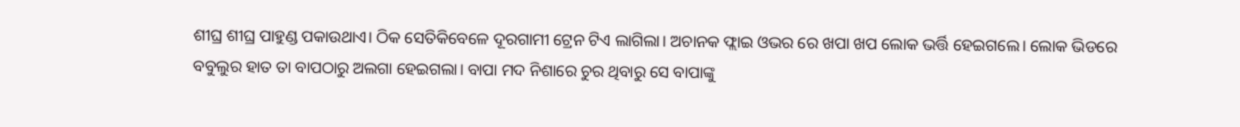ଶୀଘ୍ର ଶୀଘ୍ର ପାହୁଣ୍ଡ ପକାଉଥାଏ। ଠିକ ସେତିକିବେଳେ ଦୂରଗାମୀ ଟ୍ରେନ ଟିଏ ଲାଗିଲା। ଅଚାନକ ଫ୍ଲାଇ ଓଭର ରେ ଖପା ଖପ ଲୋକ ଭର୍ତ୍ତି ହେଇଗଲେ। ଲୋକ ଭିଡରେ ବବୁଲୁର ହାତ ତା ବାପଠାରୁ ଅଲଗା ହେଇଗଲା। ବାପା ମଦ ନିଶାରେ ଚୁର ଥିବାରୁ ସେ ବାପାଙ୍କୁ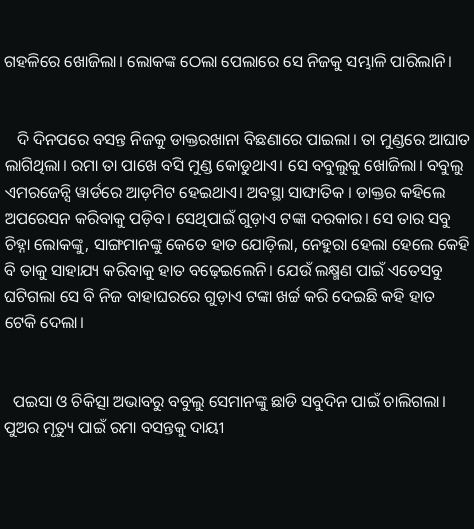ଗହଳିରେ ଖୋଜିଲା। ଲୋକଙ୍କ ଠେଲା ପେଲାରେ ସେ ନିଜକୁ ସମ୍ଭାଳି ପାରିଲାନି।


   ଦି ଦିନପରେ ବସନ୍ତ ନିଜକୁ ଡାକ୍ତରଖାନା ବିଛଣାରେ ପାଇଲା। ତା ମୁଣ୍ଡରେ ଆଘାତ ଲାଗିଥିଲା। ରମା ତା ପାଖେ ବସି ମୁଣ୍ଡ କୋଡୁଥାଏ। ସେ ବବୁଲୁକୁ ଖୋଜିଲା। ବବୁଲୁ ଏମରଜେନ୍ସି ୱାର୍ଡରେ ଆଡ଼ମିଟ ହେଇଥାଏ। ଅବସ୍ଥା ସାଙ୍ଘାତିକ । ଡାକ୍ତର କହିଲେ ଅପରେସନ କରିବାକୁ ପଡ଼ିବ। ସେଥିପାଇଁ ଗୁଡ଼ାଏ ଟଙ୍କା ଦରକାର। ସେ ତାର ସବୁ ଚିହ୍ନା ଲୋକଙ୍କୁ, ସାଙ୍ଗମାନଙ୍କୁ କେତେ ହାତ ଯୋଡ଼ିଲା, ନେହୁରା ହେଲା ହେଲେ କେହି ବି ତାକୁ ସାହାଯ୍ୟ କରିବାକୁ ହାତ ବଢ଼େଇଲେନି। ଯେଉଁ ଲକ୍ଷ୍ମଣ ପାଇଁ ଏତେସବୁ ଘଟିଗଲା ସେ ବି ନିଜ ବାହାଘରରେ ଗୁଡ଼ାଏ ଟଙ୍କା ଖର୍ଚ୍ଚ କରି ଦେଇଛି କହି ହାତ ଟେକି ଦେଲା।


  ପଇସା ଓ ଚିକିତ୍ସା ଅଭାବରୁ ବବୁଲୁ ସେମାନଙ୍କୁ ଛାଡି ସବୁଦିନ ପାଇଁ ଚାଲିଗଲା। ପୁଅର ମୃତ୍ୟୁ ପାଇଁ ରମା ବସନ୍ତକୁ ଦାୟୀ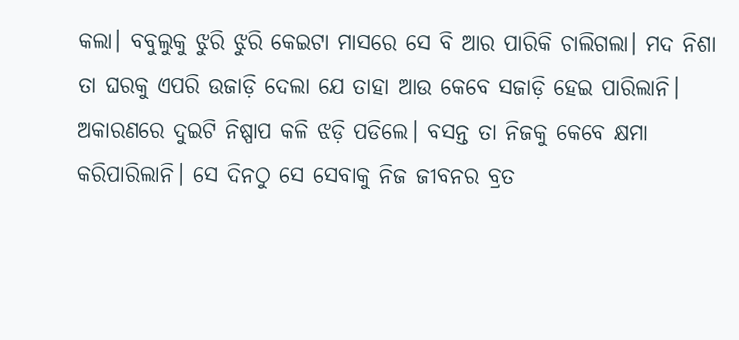କଲା। ବବୁଲୁକୁ ଝୁରି ଝୁରି କେଇଟା ମାସରେ ସେ ବି ଆର ପାରିକି ଚାଲିଗଲା। ମଦ ନିଶା ତା ଘରକୁ ଏପରି ଉଜାଡ଼ି ଦେଲା ଯେ ତାହା ଆଉ କେବେ ସଜାଡ଼ି ହେଇ ପାରିଲାନି। ଅକାରଣରେ ଦୁଇଟି ନିଷ୍ପାପ କଳି ଝଡ଼ି ପଡିଲେ। ବସନ୍ତ ତା ନିଜକୁ କେବେ କ୍ଷମା କରିପାରିଲାନି। ସେ ଦିନଠୁ ସେ ସେବାକୁ ନିଜ ଜୀବନର ବ୍ରତ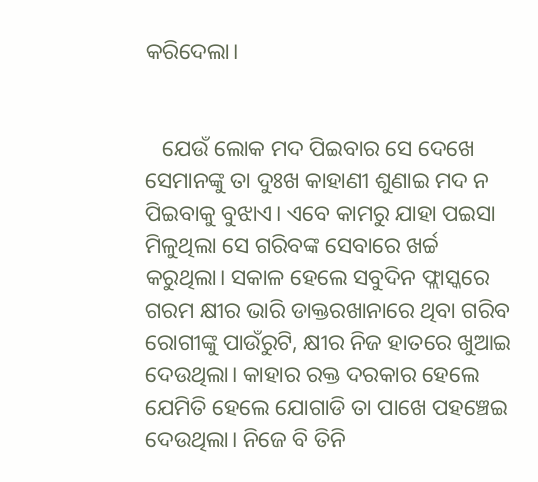କରିଦେଲା।


   ଯେଉଁ ଲୋକ ମଦ ପିଇବାର ସେ ଦେଖେ ସେମାନଙ୍କୁ ତା ଦୁଃଖ କାହାଣୀ ଶୁଣାଇ ମଦ ନ ପିଇବାକୁ ବୁଝାଏ। ଏବେ କାମରୁ ଯାହା ପଇସା ମିଳୁଥିଲା ସେ ଗରିବଙ୍କ ସେବାରେ ଖର୍ଚ୍ଚ କରୁଥିଲା। ସକାଳ ହେଲେ ସବୁଦିନ ଫ୍ଲାସ୍କରେ ଗରମ କ୍ଷୀର ଭାରି ଡାକ୍ତରଖାନାରେ ଥିବା ଗରିବ ରୋଗୀଙ୍କୁ ପାଉଁରୁଟି, କ୍ଷୀର ନିଜ ହାତରେ ଖୁଆଇ ଦେଉଥିଲା। କାହାର ରକ୍ତ ଦରକାର ହେଲେ ଯେମିତି ହେଲେ ଯୋଗାଡି ତା ପାଖେ ପହଞ୍ଚେଇ ଦେଉଥିଲା। ନିଜେ ବି ତିନି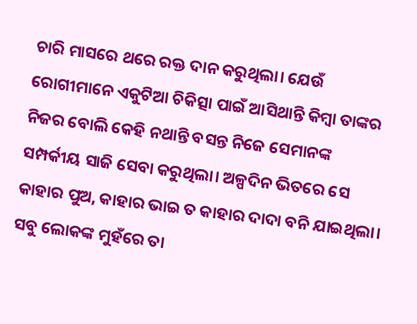ଚାରି ମାସରେ ଥରେ ରକ୍ତ ଦାନ କରୁଥିଲା। ଯେଉଁ ରୋଗୀମାନେ ଏକୁଟିଆ ଚିକିତ୍ସା ପାଇଁ ଆସିଥାନ୍ତି କିମ୍ବା ତାଙ୍କର ନିଜର ବୋଲି କେହି ନଥାନ୍ତି ବସନ୍ତ ନିଜେ ସେମାନଙ୍କ ସମ୍ପର୍କୀୟ ସାଜି ସେବା କରୁଥିଲା। ଅଳ୍ପଦିନ ଭିତରେ ସେ କାହାର ପୁଅ, କାହାର ଭାଇ ତ କାହାର ଦାଦା ବନି ଯାଇଥିଲା। ସବୁ ଲୋକଙ୍କ ମୁହଁରେ ତା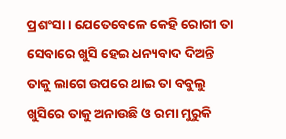ପ୍ରଶଂସା। ଯେତେବେଳେ କେହି ରୋଗୀ ତା ସେବାରେ ଖୁସି ହେଇ ଧନ୍ୟବାଦ ଦିଅନ୍ତି ତାକୁ ଲାଗେ ଉପରେ ଥାଇ ତା ବବୁଲୁ ଖୁସିରେ ତାକୁ ଅନାଉଛି ଓ ରମା ମୁରୁକି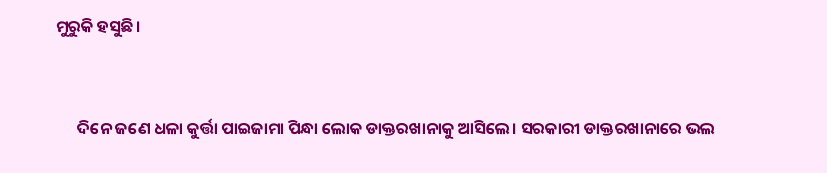ମୁରୁକି ହସୁଛି।


      ଦିନେ ଜଣେ ଧଳା କୁର୍ତ୍ତା ପାଇଜାମା ପିନ୍ଧା ଲୋକ ଡାକ୍ତରଖାନାକୁ ଆସିଲେ। ସରକାରୀ ଡାକ୍ତରଖାନାରେ ଭଲ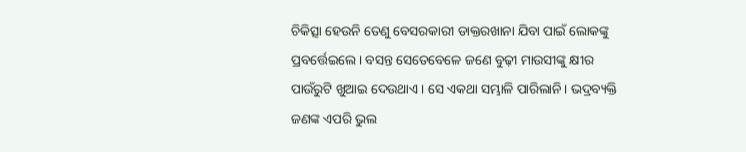ଚିକିତ୍ସା ହେଉନି ତେଣୁ ବେସରକାରୀ ଡାକ୍ତରଖାନା ଯିବା ପାଇଁ ଲୋକଙ୍କୁ ପ୍ରବର୍ତ୍ତେଇଲେ। ବସନ୍ତ ସେତେବେଳେ ଜଣେ ବୁଢ଼ୀ ମାଉସୀଙ୍କୁ କ୍ଷୀର ପାଉଁରୁଟି ଖୁଆଇ ଦେଉଥାଏ। ସେ ଏକଥା ସମ୍ଭାଳି ପାରିଲାନି। ଭଦ୍ରବ୍ୟକ୍ତି ଜଣଙ୍କ ଏପରି ଭୁଲ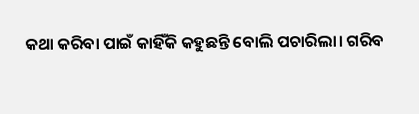କଥା କରିବା ପାଇଁ କାହିଁକି କହୁଛନ୍ତି ବୋଲି ପଚାରିଲା। ଗରିବ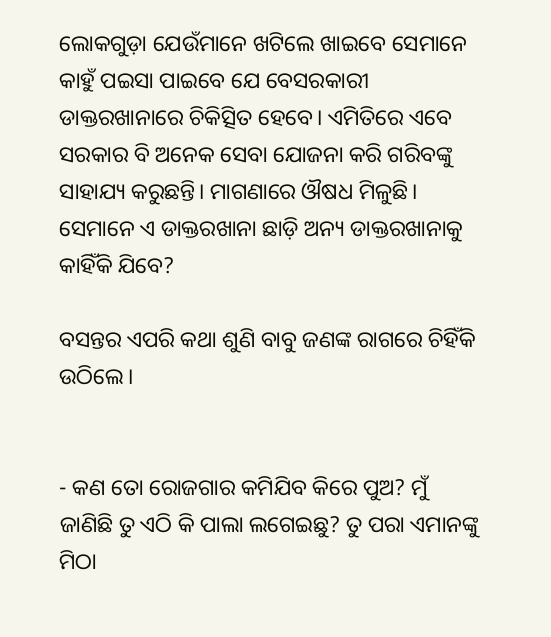ଲୋକଗୁଡ଼ା ଯେଉଁମାନେ ଖଟିଲେ ଖାଇବେ ସେମାନେ କାହୁଁ ପଇସା ପାଇବେ ଯେ ବେସରକାରୀ ଡାକ୍ତରଖାନାରେ ଚିକିତ୍ସିତ ହେବେ। ଏମିତିରେ ଏବେ ସରକାର ବି ଅନେକ ସେବା ଯୋଜନା କରି ଗରିବଙ୍କୁ ସାହାଯ୍ୟ କରୁଛନ୍ତି। ମାଗଣାରେ ଔଷଧ ମିଳୁଛି। ସେମାନେ ଏ ଡାକ୍ତରଖାନା ଛାଡ଼ି ଅନ୍ୟ ଡାକ୍ତରଖାନାକୁ କାହିଁକି ଯିବେ?

ବସନ୍ତର ଏପରି କଥା ଶୁଣି ବାବୁ ଜଣଙ୍କ ରାଗରେ ଚିହିଁକି ଉଠିଲେ।


- କଣ ତୋ ରୋଜଗାର କମିଯିବ କିରେ ପୁଅ? ମୁଁ ଜାଣିଛି ତୁ ଏଠି କି ପାଲା ଲଗେଇଛୁ? ତୁ ପରା ଏମାନଙ୍କୁ ମିଠା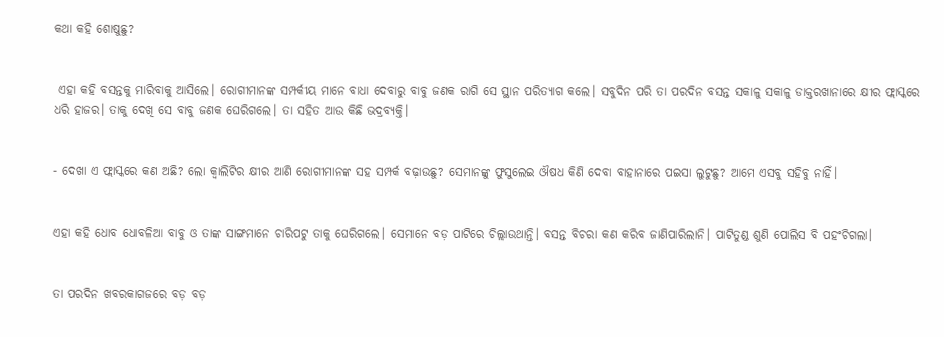କଥା କହି ଶୋଷୁଛୁ?


 ଏହା କହି ବସନ୍ତକୁ ମାରିବାକୁ ଆସିଲେ। ରୋଗୀମାନଙ୍କ ସମ୍ପର୍କୀୟ ମାନେ ବାଧା ଦେବାରୁ ବାବୁ ଜଣକ ରାଗି ସେ ସ୍ଥାନ ପରିତ୍ୟାଗ କଲେ। ସବୁଦିନ ପରି ତା ପରଦିନ ବସନ୍ତ ସକାଳୁ ସକାଳୁ ଡାକ୍ତରଖାନାରେ କ୍ଷୀର ଫ୍ଲାସ୍କରେ ଧରି ହାଜର। ତାକୁ ଦେଖି ସେ ବାବୁ ଜଣକ ଘେରିଗଲେ। ତା ସହିତ ଆଉ କିଛି ଭଦ୍ରବ୍ୟକ୍ତି।


- ଦେଖା ଏ ଫ୍ଲାସ୍କରେ କଣ ଅଛି? ଲୋ କ୍ୱାଲିଟିର କ୍ଷୀର ଆଣି ରୋଗୀମାନଙ୍କ ସହ ସମ୍ପର୍କ ବଢ଼ାଉଛୁ? ସେମାନଙ୍କୁ ଫୁସୁଲେଇ ଔଷଧ କିଣି ଦେବା ବାହାନାରେ ପଇସା ଲୁଟୁଛୁ? ଆମେ ଏସବୁ ସହିବୁ ନାହିଁ।


ଏହା କହି ଧୋବ ଧୋବଳିଆ ବାବୁ ଓ ତାଙ୍କ ସାଙ୍ଗମାନେ ଚାରିପଟୁ ତାକୁ ଘେରିଗଲେ। ସେମାନେ ବଡ଼ ପାଟିରେ ଚିଲ୍ଲାଉଥାନ୍ତି। ବସନ୍ତ ବିଚରା କଣ କରିବ ଜାଣିପାରିଲାନି। ପାଟିତୁଣ୍ଡ ଶୁଣି ପୋଲିସ ବି ପହଂଚିଗଲା।


ତା ପରଦିନ ଖବରକାଗଜରେ ବଡ଼ ବଡ଼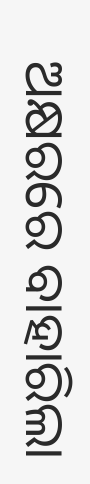ଅକ୍ଷରରେ ବାହାରିଲା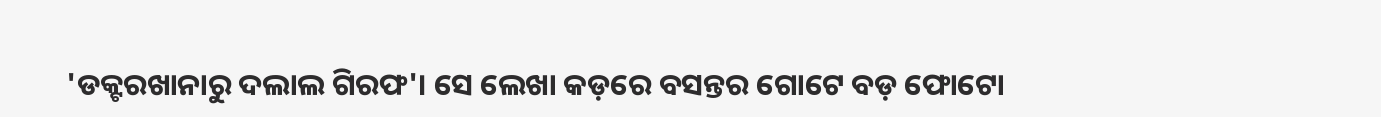'ଡକ୍ଟରଖାନାରୁ ଦଲାଲ ଗିରଫ'। ସେ ଲେଖା କଡ଼ରେ ବସନ୍ତର ଗୋଟେ ବଡ଼ ଫୋଟୋ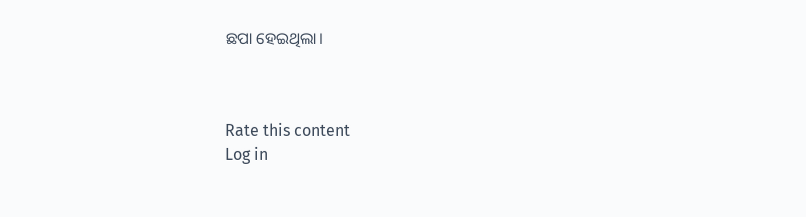ଛପା ହେଇଥିଲା।



Rate this content
Log in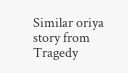Similar oriya story from Tragedy